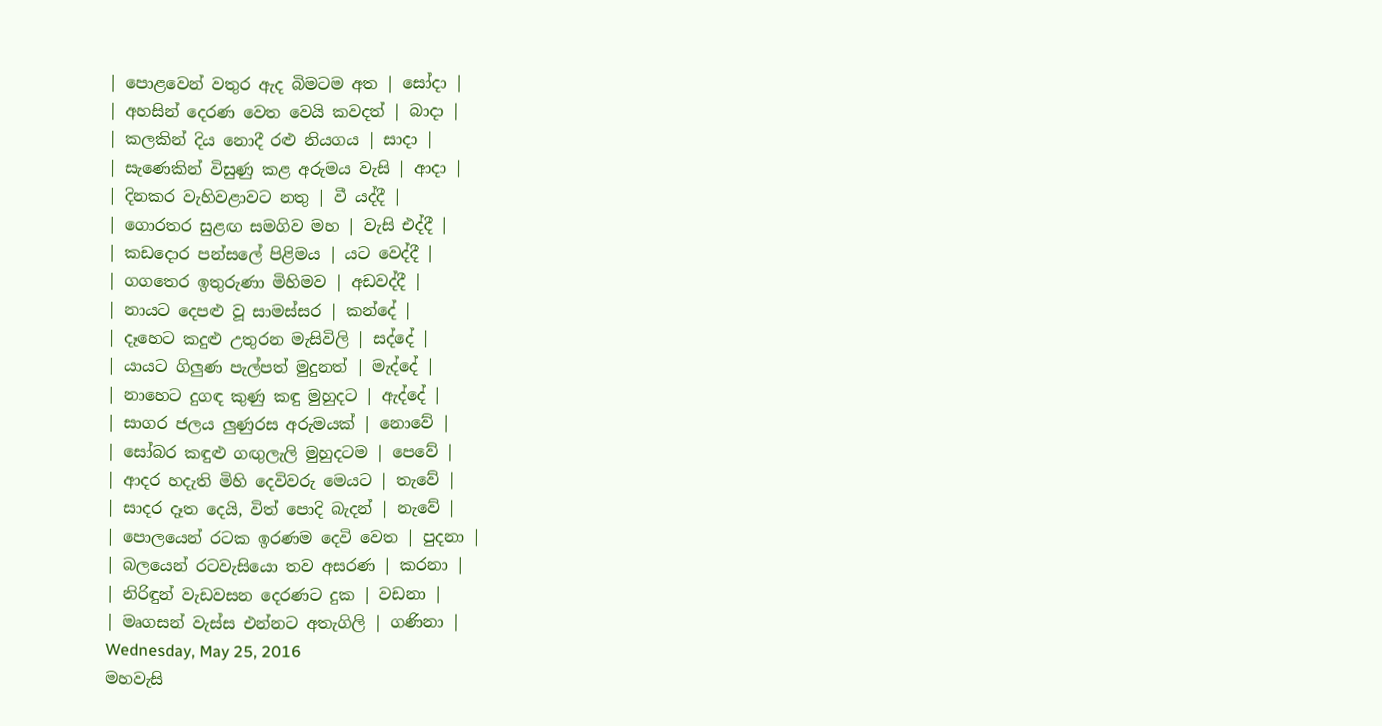| පොළවෙන් වතුර ඇද බිමටම අත | සෝදා |
| අහසින් දෙරණ වෙත වෙයි කවදත් | බාදා |
| කලකින් දිය නොදී රළු නියගය | සාදා |
| සැණෙකින් විසුණු කළ අරුමය වැසි | ආදා |
| දිනකර වැහිවළාවට නතු | වී යද්දී |
| ගොරතර සුළඟ සමගිව මහ | වැසි එද්දී |
| කඩදොර පන්සලේ පිළිමය | යට වෙද්දී |
| ගගතෙර ඉතුරුණා මිහිමව | අඩවද්දී |
| නායට දෙපළු වූ සාමස්සර | කන්දේ |
| දෑහෙට කදුළු උතුරන මැසිවිලි | සද්දේ |
| යායට ගිලුණ පැල්පත් මුදුනත් | මැද්දේ |
| නාහෙට දුගඳ කුණු කඳු මුහුදට | ඇද්දේ |
| සාගර ජලය ලුණුරස අරුමයක් | නොවේ |
| සෝබර කඳුළු ගඟුලැලි මුහුදටම | පෙවේ |
| ආදර හදැති මිහි දෙවිවරු මෙයට | තැවේ |
| සාදර දෑත දෙයි, විත් පොදි බැදන් | නැවේ |
| පොලයෙන් රටක ඉරණම දෙවි වෙත | පුදනා |
| බලයෙන් රටවැසියො තව අසරණ | කරනා |
| නිරිඳුන් වැඩවසන දෙරණට දුක | වඩනා |
| මෘගසන් වැස්ස එන්නට අතැගිලි | ගණිනා |
Wednesday, May 25, 2016
මහවැසි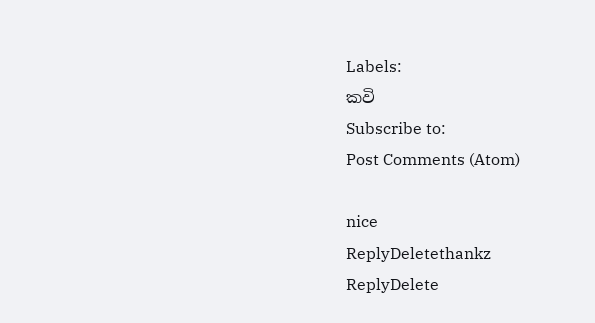Labels:
කවි
Subscribe to:
Post Comments (Atom)

nice
ReplyDeletethankz
ReplyDelete